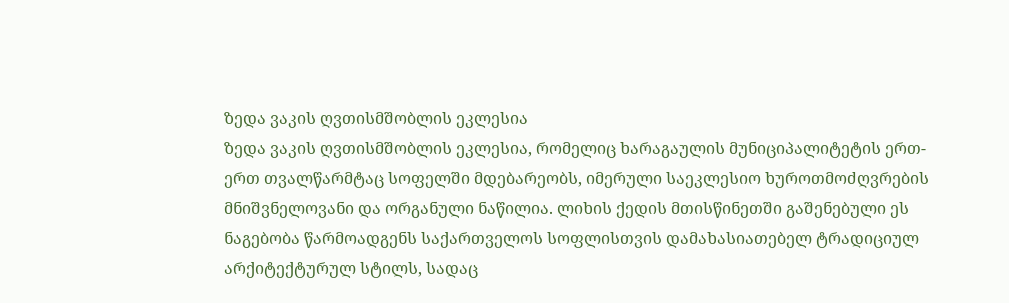ზედა ვაკის ღვთისმშობლის ეკლესია
ზედა ვაკის ღვთისმშობლის ეკლესია, რომელიც ხარაგაულის მუნიციპალიტეტის ერთ-ერთ თვალწარმტაც სოფელში მდებარეობს, იმერული საეკლესიო ხუროთმოძღვრების მნიშვნელოვანი და ორგანული ნაწილია. ლიხის ქედის მთისწინეთში გაშენებული ეს ნაგებობა წარმოადგენს საქართველოს სოფლისთვის დამახასიათებელ ტრადიციულ არქიტექტურულ სტილს, სადაც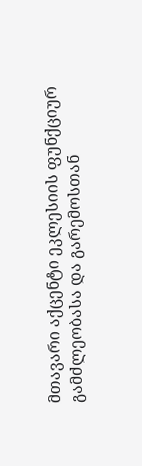მთავარი აქცენტი ეკლესიის ფუნქციურ გამძლეობასა და გარემოსთან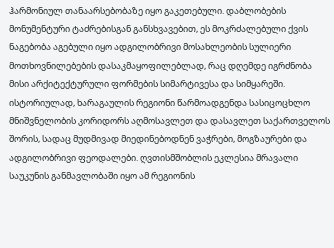ჰარმონიულ თანაარსებობაზე იყო გაკეთებული. დაბლობების მონუმენტური ტაძრებისგან განსხვავებით, ეს მოკრძალებული ქვის ნაგებობა აგებული იყო ადგილობრივი მოსახლეობის სულიერი მოთხოვნილებების დასაკმაყოფილებლად, რაც დღემდე იგრძნობა მისი არქიტექტურული ფორმების სიმარტივესა და სიმყარეში.
ისტორიულად, ხარაგაულის რეგიონი წარმოადგენდა სასიცოცხლო მნიშვნელობის კორიდორს აღმოსავლეთ და დასავლეთ საქართველოს შორის, სადაც მუდმივად მიედინებოდნენ ვაჭრები, მოგზაურები და ადგილობრივი ფეოდალები. ღვთისმშობლის ეკლესია მრავალი საუკუნის განმავლობაში იყო ამ რეგიონის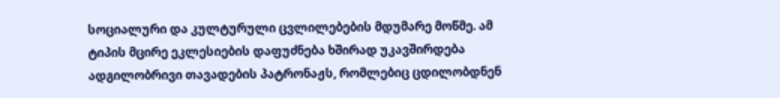სოციალური და კულტურული ცვლილებების მდუმარე მოწმე. ამ ტიპის მცირე ეკლესიების დაფუძნება ხშირად უკავშირდება ადგილობრივი თავადების პატრონაჟს, რომლებიც ცდილობდნენ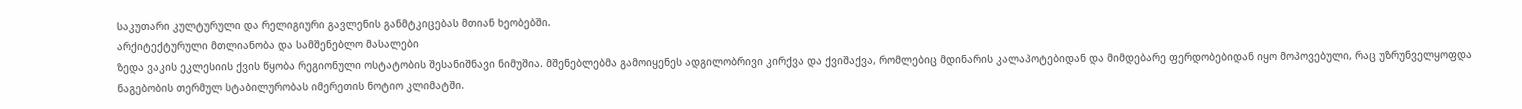საკუთარი კულტურული და რელიგიური გავლენის განმტკიცებას მთიან ხეობებში.
არქიტექტურული მთლიანობა და სამშენებლო მასალები
ზედა ვაკის ეკლესიის ქვის წყობა რეგიონული ოსტატობის შესანიშნავი ნიმუშია. მშენებლებმა გამოიყენეს ადგილობრივი კირქვა და ქვიშაქვა, რომლებიც მდინარის კალაპოტებიდან და მიმდებარე ფერდობებიდან იყო მოპოვებული, რაც უზრუნველყოფდა ნაგებობის თერმულ სტაბილურობას იმერეთის ნოტიო კლიმატში.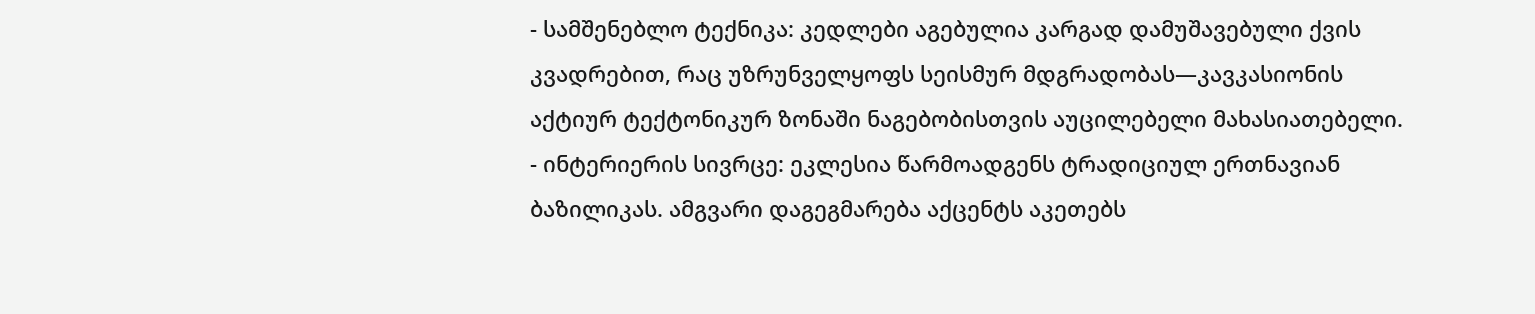- სამშენებლო ტექნიკა: კედლები აგებულია კარგად დამუშავებული ქვის კვადრებით, რაც უზრუნველყოფს სეისმურ მდგრადობას—კავკასიონის აქტიურ ტექტონიკურ ზონაში ნაგებობისთვის აუცილებელი მახასიათებელი.
- ინტერიერის სივრცე: ეკლესია წარმოადგენს ტრადიციულ ერთნავიან ბაზილიკას. ამგვარი დაგეგმარება აქცენტს აკეთებს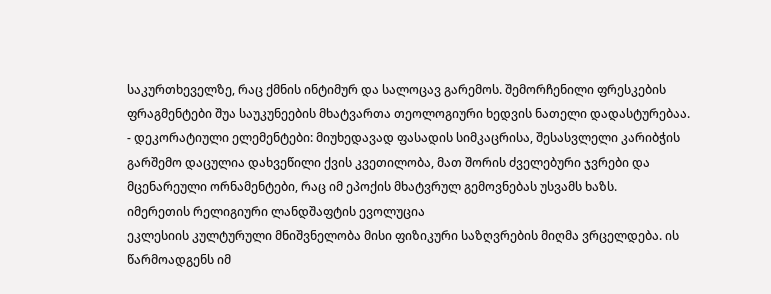საკურთხეველზე, რაც ქმნის ინტიმურ და სალოცავ გარემოს. შემორჩენილი ფრესკების ფრაგმენტები შუა საუკუნეების მხატვართა თეოლოგიური ხედვის ნათელი დადასტურებაა.
- დეკორატიული ელემენტები: მიუხედავად ფასადის სიმკაცრისა, შესასვლელი კარიბჭის გარშემო დაცულია დახვეწილი ქვის კვეთილობა, მათ შორის ძველებური ჯვრები და მცენარეული ორნამენტები, რაც იმ ეპოქის მხატვრულ გემოვნებას უსვამს ხაზს.
იმერეთის რელიგიური ლანდშაფტის ევოლუცია
ეკლესიის კულტურული მნიშვნელობა მისი ფიზიკური საზღვრების მიღმა ვრცელდება. ის წარმოადგენს იმ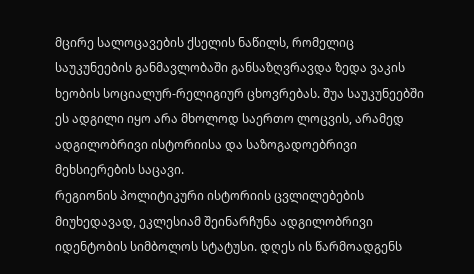მცირე სალოცავების ქსელის ნაწილს, რომელიც საუკუნეების განმავლობაში განსაზღვრავდა ზედა ვაკის ხეობის სოციალურ-რელიგიურ ცხოვრებას. შუა საუკუნეებში ეს ადგილი იყო არა მხოლოდ საერთო ლოცვის, არამედ ადგილობრივი ისტორიისა და საზოგადოებრივი მეხსიერების საცავი.
რეგიონის პოლიტიკური ისტორიის ცვლილებების მიუხედავად, ეკლესიამ შეინარჩუნა ადგილობრივი იდენტობის სიმბოლოს სტატუსი. დღეს ის წარმოადგენს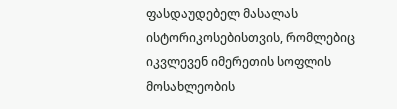ფასდაუდებელ მასალას ისტორიკოსებისთვის, რომლებიც იკვლევენ იმერეთის სოფლის მოსახლეობის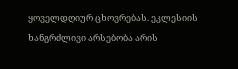ყოველდღიურ ცხოვრებას. ეკლესიის ხანგრძლივი არსებობა არის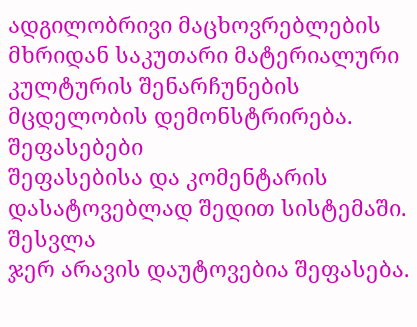ადგილობრივი მაცხოვრებლების მხრიდან საკუთარი მატერიალური კულტურის შენარჩუნების მცდელობის დემონსტრირება.
შეფასებები
შეფასებისა და კომენტარის დასატოვებლად შედით სისტემაში. შესვლა
ჯერ არავის დაუტოვებია შეფასება.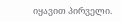იყავით პირველი.